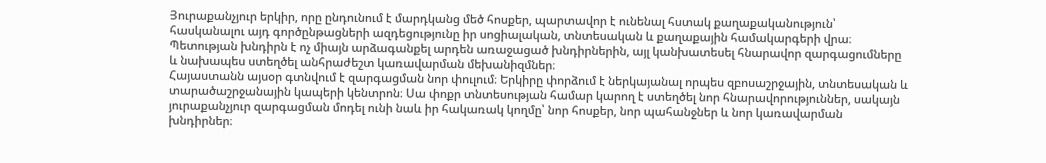Յուրաքանչյուր երկիր, որը ընդունում է մարդկանց մեծ հոսքեր, պարտավոր է ունենալ հստակ քաղաքականություն՝ հասկանալու այդ գործընթացների ազդեցությունը իր սոցիալական, տնտեսական և քաղաքային համակարգերի վրա։ Պետության խնդիրն է ոչ միայն արձագանքել արդեն առաջացած խնդիրներին, այլ կանխատեսել հնարավոր զարգացումները և նախապես ստեղծել անհրաժեշտ կառավարման մեխանիզմներ։
Հայաստանն այսօր գտնվում է զարգացման նոր փուլում։ Երկիրը փորձում է ներկայանալ որպես զբոսաշրջային, տնտեսական և տարածաշրջանային կապերի կենտրոն։ Սա փոքր տնտեսության համար կարող է ստեղծել նոր հնարավորություններ, սակայն յուրաքանչյուր զարգացման մոդել ունի նաև իր հակառակ կողմը՝ նոր հոսքեր, նոր պահանջներ և նոր կառավարման խնդիրներ։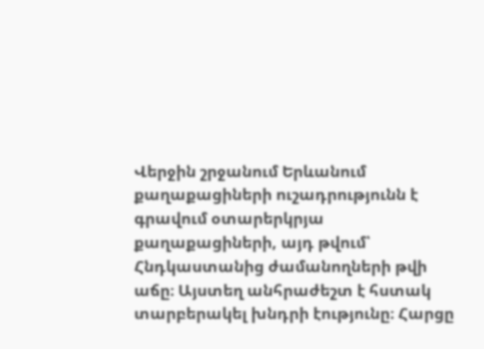Վերջին շրջանում Երևանում քաղաքացիների ուշադրությունն է գրավում օտարերկրյա քաղաքացիների, այդ թվում՝ Հնդկաստանից ժամանողների թվի աճը։ Այստեղ անհրաժեշտ է հստակ տարբերակել խնդրի էությունը։ Հարցը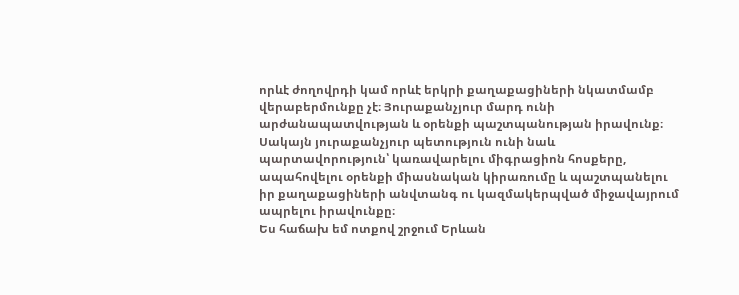որևէ ժողովրդի կամ որևէ երկրի քաղաքացիների նկատմամբ վերաբերմունքը չէ։ Յուրաքանչյուր մարդ ունի արժանապատվության և օրենքի պաշտպանության իրավունք։ Սակայն յուրաքանչյուր պետություն ունի նաև պարտավորություն՝ կառավարելու միգրացիոն հոսքերը, ապահովելու օրենքի միասնական կիրառումը և պաշտպանելու իր քաղաքացիների անվտանգ ու կազմակերպված միջավայրում ապրելու իրավունքը։
Ես հաճախ եմ ոտքով շրջում Երևան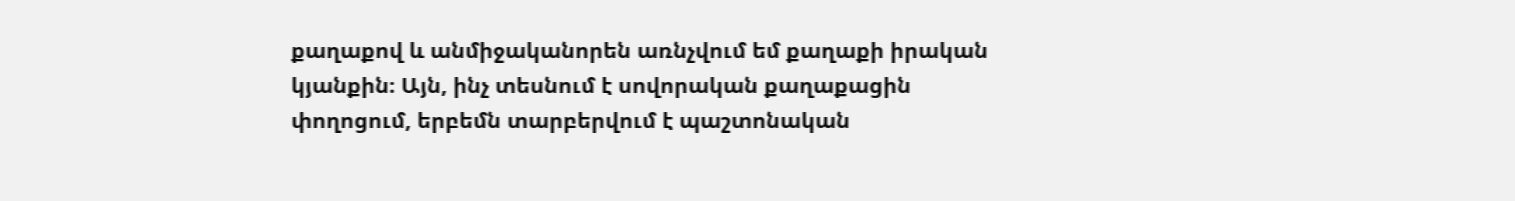քաղաքով և անմիջականորեն առնչվում եմ քաղաքի իրական կյանքին։ Այն, ինչ տեսնում է սովորական քաղաքացին փողոցում, երբեմն տարբերվում է պաշտոնական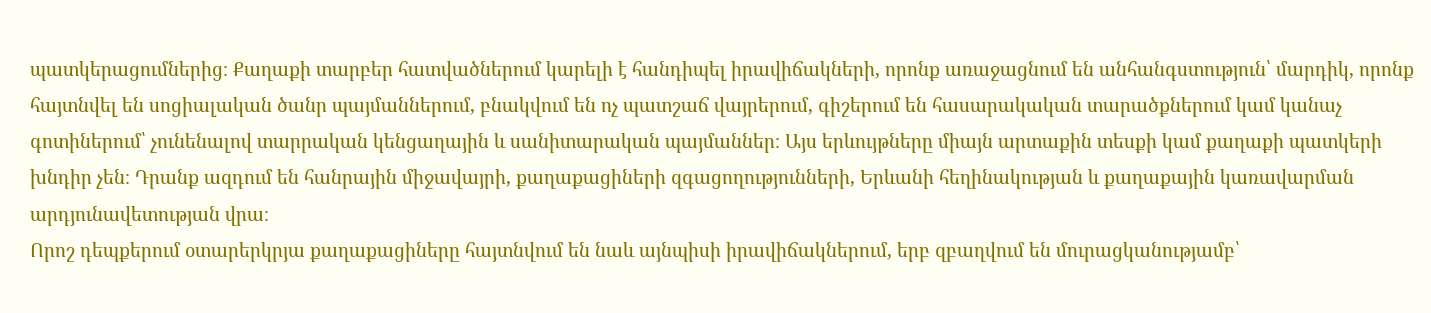պատկերացումներից։ Քաղաքի տարբեր հատվածներում կարելի է հանդիպել իրավիճակների, որոնք առաջացնում են անհանգստություն՝ մարդիկ, որոնք հայտնվել են սոցիալական ծանր պայմաններում, բնակվում են ոչ պատշաճ վայրերում, գիշերում են հասարակական տարածքներում կամ կանաչ գոտիներում՝ չունենալով տարրական կենցաղային և սանիտարական պայմաններ։ Այս երևույթները միայն արտաքին տեսքի կամ քաղաքի պատկերի խնդիր չեն։ Դրանք ազդում են հանրային միջավայրի, քաղաքացիների զգացողությունների, Երևանի հեղինակության և քաղաքային կառավարման արդյունավետության վրա։
Որոշ դեպքերում օտարերկրյա քաղաքացիները հայտնվում են նաև այնպիսի իրավիճակներում, երբ զբաղվում են մուրացկանությամբ՝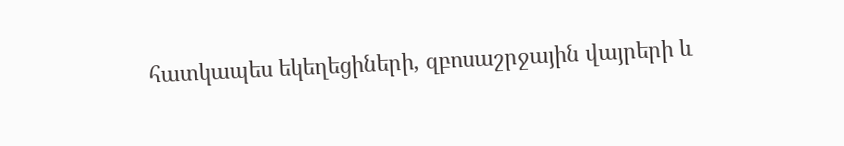հատկապես եկեղեցիների, զբոսաշրջային վայրերի և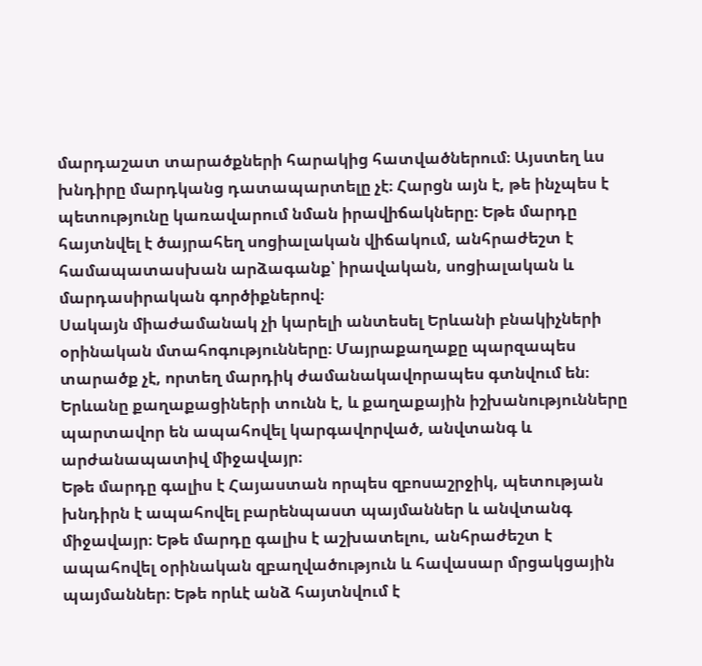մարդաշատ տարածքների հարակից հատվածներում։ Այստեղ ևս խնդիրը մարդկանց դատապարտելը չէ։ Հարցն այն է, թե ինչպես է պետությունը կառավարում նման իրավիճակները։ Եթե մարդը հայտնվել է ծայրահեղ սոցիալական վիճակում, անհրաժեշտ է համապատասխան արձագանք՝ իրավական, սոցիալական և մարդասիրական գործիքներով։
Սակայն միաժամանակ չի կարելի անտեսել Երևանի բնակիչների օրինական մտահոգությունները։ Մայրաքաղաքը պարզապես տարածք չէ, որտեղ մարդիկ ժամանակավորապես գտնվում են։ Երևանը քաղաքացիների տունն է, և քաղաքային իշխանությունները պարտավոր են ապահովել կարգավորված, անվտանգ և արժանապատիվ միջավայր։
Եթե մարդը գալիս է Հայաստան որպես զբոսաշրջիկ, պետության խնդիրն է ապահովել բարենպաստ պայմաններ և անվտանգ միջավայր։ Եթե մարդը գալիս է աշխատելու, անհրաժեշտ է ապահովել օրինական զբաղվածություն և հավասար մրցակցային պայմաններ։ Եթե որևէ անձ հայտնվում է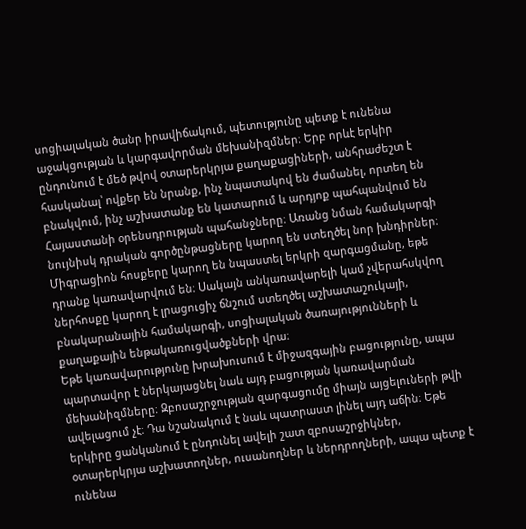սոցիալական ծանր իրավիճակում, պետությունը պետք է ունենա աջակցության և կարգավորման մեխանիզմներ։ Երբ որևէ երկիր ընդունում է մեծ թվով օտարերկրյա քաղաքացիների, անհրաժեշտ է հասկանալ՝ ովքեր են նրանք, ինչ նպատակով են ժամանել, որտեղ են բնակվում, ինչ աշխատանք են կատարում և արդյոք պահպանվում են Հայաստանի օրենսդրության պահանջները։ Առանց նման համակարգի նույնիսկ դրական գործընթացները կարող են ստեղծել նոր խնդիրներ։
Միգրացիոն հոսքերը կարող են նպաստել երկրի զարգացմանը, եթե դրանք կառավարվում են։ Սակայն անկառավարելի կամ չվերահսկվող ներհոսքը կարող է լրացուցիչ ճնշում ստեղծել աշխատաշուկայի, բնակարանային համակարգի, սոցիալական ծառայությունների և քաղաքային ենթակառուցվածքների վրա։
Եթե կառավարությունը խրախուսում է միջազգային բացությունը, ապա պարտավոր է ներկայացնել նաև այդ բացության կառավարման մեխանիզմները։ Զբոսաշրջության զարգացումը միայն այցելուների թվի ավելացում չէ։ Դա նշանակում է նաև պատրաստ լինել այդ աճին։ Եթե երկիրը ցանկանում է ընդունել ավելի շատ զբոսաշրջիկներ, օտարերկրյա աշխատողներ, ուսանողներ և ներդրողների, ապա պետք է ունենա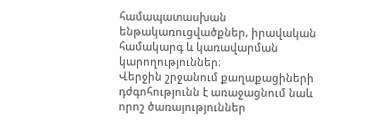համապատասխան ենթակառուցվածքներ, իրավական համակարգ և կառավարման կարողություններ։
Վերջին շրջանում քաղաքացիների դժգոհությունն է առաջացնում նաև որոշ ծառայություններ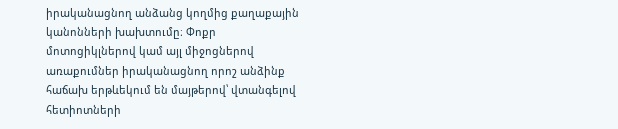իրականացնող անձանց կողմից քաղաքային կանոնների խախտումը։ Փոքր մոտոցիկլներով կամ այլ միջոցներով առաքումներ իրականացնող որոշ անձինք հաճախ երթևեկում են մայթերով՝ վտանգելով հետիոտների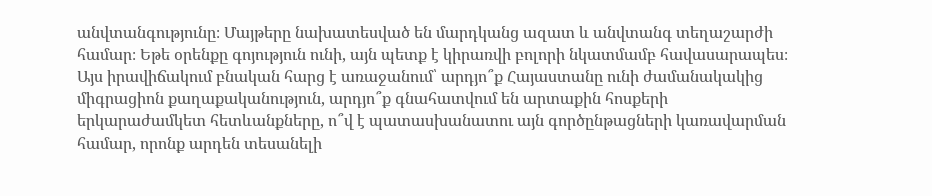անվտանգությունը։ Մայթերը նախատեսված են մարդկանց ազատ և անվտանգ տեղաշարժի համար։ Եթե օրենքը գոյություն ունի, այն պետք է կիրառվի բոլորի նկատմամբ հավասարապես։
Այս իրավիճակում բնական հարց է առաջանում՝ արդյո՞ք Հայաստանը ունի ժամանակակից միգրացիոն քաղաքականություն, արդյո՞ք գնահատվում են արտաքին հոսքերի երկարաժամկետ հետևանքները, ո՞վ է պատասխանատու այն գործընթացների կառավարման համար, որոնք արդեն տեսանելի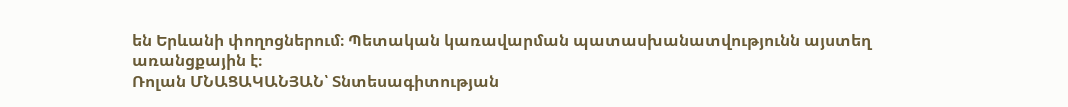են Երևանի փողոցներում։ Պետական կառավարման պատասխանատվությունն այստեղ առանցքային է։
Ռոլան ՄՆԱՑԱԿԱՆՅԱՆ՝ Տնտեսագիտության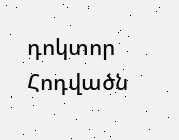դոկտոր
Հոդվածն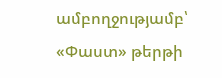ամբողջությամբ՝ «Փաստ» թերթի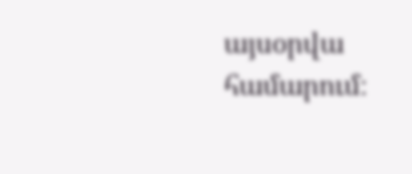այսօրվա համարում։